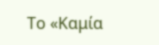Το «Καμία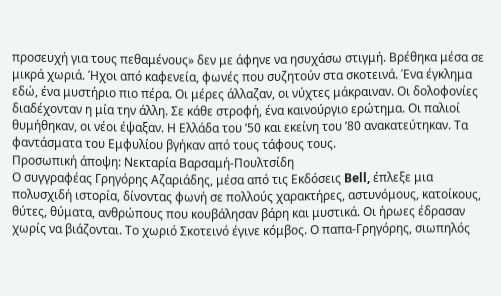προσευχή για τους πεθαμένους» δεν με άφηνε να ησυχάσω στιγμή. Βρέθηκα μέσα σε μικρά χωριά. Ήχοι από καφενεία, φωνές που συζητούν στα σκοτεινά. Ένα έγκλημα εδώ, ένα μυστήριο πιο πέρα. Οι μέρες άλλαζαν, οι νύχτες μάκραιναν. Οι δολοφονίες διαδέχονταν η μία την άλλη. Σε κάθε στροφή, ένα καινούργιο ερώτημα. Οι παλιοί θυμήθηκαν, οι νέοι έψαξαν. Η Ελλάδα του ’50 και εκείνη του ’80 ανακατεύτηκαν. Τα φαντάσματα του Εμφυλίου βγήκαν από τους τάφους τους.
Προσωπική άποψη: Νεκταρία Βαρσαμή-Πουλτσίδη
Ο συγγραφέας Γρηγόρης Αζαριάδης, μέσα από τις Εκδόσεις Bell, έπλεξε μια πολυσχιδή ιστορία, δίνοντας φωνή σε πολλούς χαρακτήρες, αστυνόμους, κατοίκους, θύτες, θύματα, ανθρώπους που κουβάλησαν βάρη και μυστικά. Οι ήρωες έδρασαν χωρίς να βιάζονται. Το χωριό Σκοτεινό έγινε κόμβος. Ο παπα-Γρηγόρης, σιωπηλός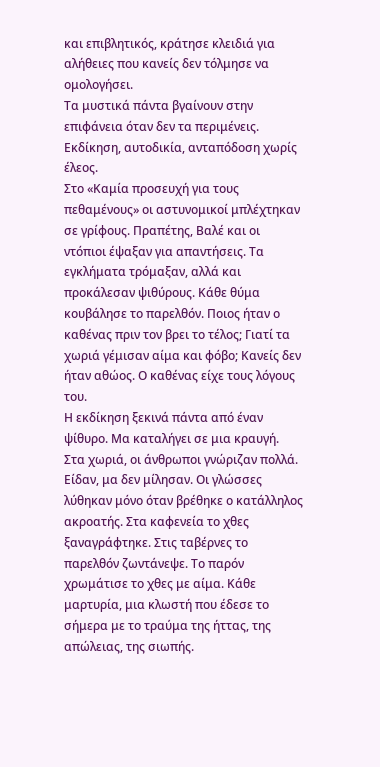και επιβλητικός, κράτησε κλειδιά για αλήθειες που κανείς δεν τόλμησε να ομολογήσει.
Τα μυστικά πάντα βγαίνουν στην επιφάνεια όταν δεν τα περιμένεις. Εκδίκηση, αυτοδικία, ανταπόδοση χωρίς έλεος.
Στο «Καμία προσευχή για τους πεθαμένους» οι αστυνομικοί μπλέχτηκαν σε γρίφους. Πραπέτης, Βαλέ και οι ντόπιοι έψαξαν για απαντήσεις. Τα εγκλήματα τρόμαξαν, αλλά και προκάλεσαν ψιθύρους. Κάθε θύμα κουβάλησε το παρελθόν. Ποιος ήταν ο καθένας πριν τον βρει το τέλος; Γιατί τα χωριά γέμισαν αίμα και φόβο; Κανείς δεν ήταν αθώος. Ο καθένας είχε τους λόγους του.
Η εκδίκηση ξεκινά πάντα από έναν ψίθυρο. Μα καταλήγει σε μια κραυγή.
Στα χωριά, οι άνθρωποι γνώριζαν πολλά. Είδαν, μα δεν μίλησαν. Οι γλώσσες λύθηκαν μόνο όταν βρέθηκε ο κατάλληλος ακροατής. Στα καφενεία το χθες ξαναγράφτηκε. Στις ταβέρνες το παρελθόν ζωντάνεψε. Το παρόν χρωμάτισε το χθες με αίμα. Κάθε μαρτυρία, μια κλωστή που έδεσε το σήμερα με το τραύμα της ήττας, της απώλειας, της σιωπής.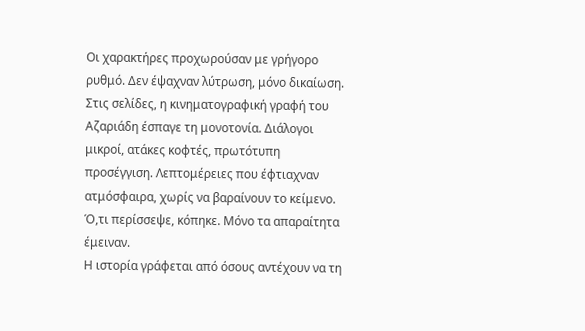Οι χαρακτήρες προχωρούσαν με γρήγορο ρυθμό. Δεν έψαχναν λύτρωση, μόνο δικαίωση. Στις σελίδες, η κινηματογραφική γραφή του Αζαριάδη έσπαγε τη μονοτονία. Διάλογοι μικροί, ατάκες κοφτές, πρωτότυπη προσέγγιση. Λεπτομέρειες που έφτιαχναν ατμόσφαιρα, χωρίς να βαραίνουν το κείμενο. Ό,τι περίσσεψε, κόπηκε. Μόνο τα απαραίτητα έμειναν.
Η ιστορία γράφεται από όσους αντέχουν να τη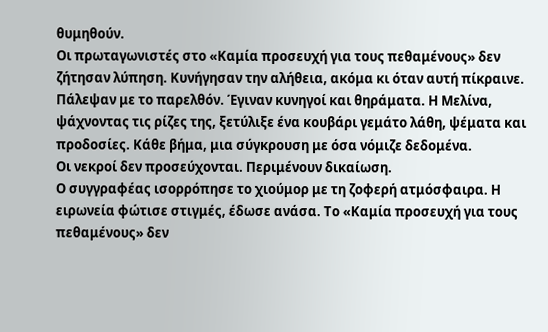θυμηθούν.
Οι πρωταγωνιστές στο «Καμία προσευχή για τους πεθαμένους» δεν ζήτησαν λύπηση. Κυνήγησαν την αλήθεια, ακόμα κι όταν αυτή πίκραινε. Πάλεψαν με το παρελθόν. Έγιναν κυνηγοί και θηράματα. Η Μελίνα, ψάχνοντας τις ρίζες της, ξετύλιξε ένα κουβάρι γεμάτο λάθη, ψέματα και προδοσίες. Κάθε βήμα, μια σύγκρουση με όσα νόμιζε δεδομένα.
Οι νεκροί δεν προσεύχονται. Περιμένουν δικαίωση.
Ο συγγραφέας ισορρόπησε το χιούμορ με τη ζοφερή ατμόσφαιρα. Η ειρωνεία φώτισε στιγμές, έδωσε ανάσα. Το «Καμία προσευχή για τους πεθαμένους» δεν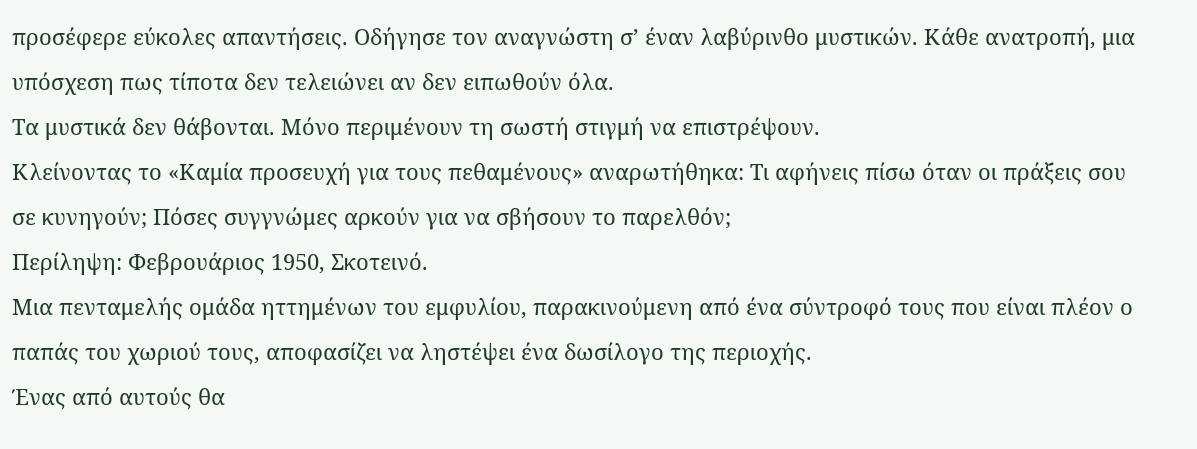προσέφερε εύκολες απαντήσεις. Οδήγησε τον αναγνώστη σ’ έναν λαβύρινθο μυστικών. Κάθε ανατροπή, μια υπόσχεση πως τίποτα δεν τελειώνει αν δεν ειπωθούν όλα.
Τα μυστικά δεν θάβονται. Μόνο περιμένουν τη σωστή στιγμή να επιστρέψουν.
Κλείνοντας το «Καμία προσευχή για τους πεθαμένους» αναρωτήθηκα: Τι αφήνεις πίσω όταν οι πράξεις σου σε κυνηγούν; Πόσες συγγνώμες αρκούν για να σβήσουν το παρελθόν;
Περίληψη: Φεβρουάριος 1950, Σκοτεινό.
Μια πενταμελής ομάδα ηττημένων του εμφυλίου, παρακινούμενη από ένα σύντροφό τους που είναι πλέον ο παπάς του χωριού τους, αποφασίζει να ληστέψει ένα δωσίλογο της περιοχής.
Ένας από αυτούς θα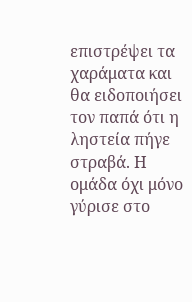επιστρέψει τα χαράματα και θα ειδοποιήσει τον παπά ότι η ληστεία πήγε στραβά. Η ομάδα όχι μόνο γύρισε στο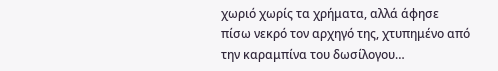χωριό χωρίς τα χρήματα, αλλά άφησε πίσω νεκρό τον αρχηγό της, χτυπημένο από την καραμπίνα του δωσίλογου…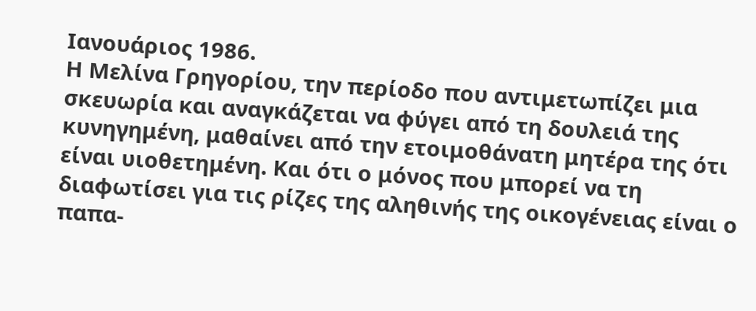Ιανουάριος 1986.
Η Μελίνα Γρηγορίου, την περίοδο που αντιμετωπίζει μια σκευωρία και αναγκάζεται να φύγει από τη δουλειά της κυνηγημένη, μαθαίνει από την ετοιμοθάνατη μητέρα της ότι είναι υιοθετημένη. Και ότι ο μόνος που μπορεί να τη διαφωτίσει για τις ρίζες της αληθινής της οικογένειας είναι ο παπα-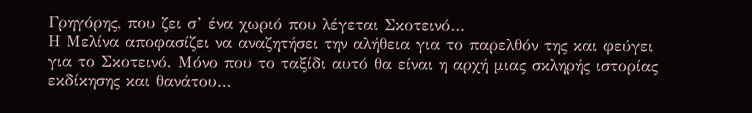Γρηγόρης, που ζει σ’ ένα χωριό που λέγεται Σκοτεινό…
Η Μελίνα αποφασίζει να αναζητήσει την αλήθεια για το παρελθόν της και φεύγει για το Σκοτεινό. Μόνο που το ταξίδι αυτό θα είναι η αρχή μιας σκληρής ιστορίας εκδίκησης και θανάτου…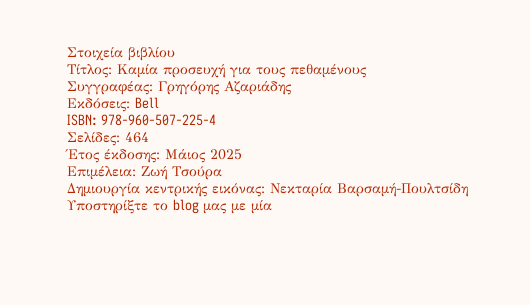Στοιχεία βιβλίου
Τίτλος: Καμία προσευχή για τους πεθαμένους
Συγγραφέας: Γρηγόρης Αζαριάδης
Εκδόσεις: Bell
ISBN: 978-960-507-225-4
Σελίδες: 464
Έτος έκδοσης: Μάιος 2025
Επιμέλεια: Ζωή Τσούρα
Δημιουργία κεντρικής εικόνας: Νεκταρία Βαρσαμή-Πουλτσίδη
Υποστηρίξτε το blog μας με μία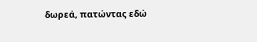δωρεά, πατώντας εδώ